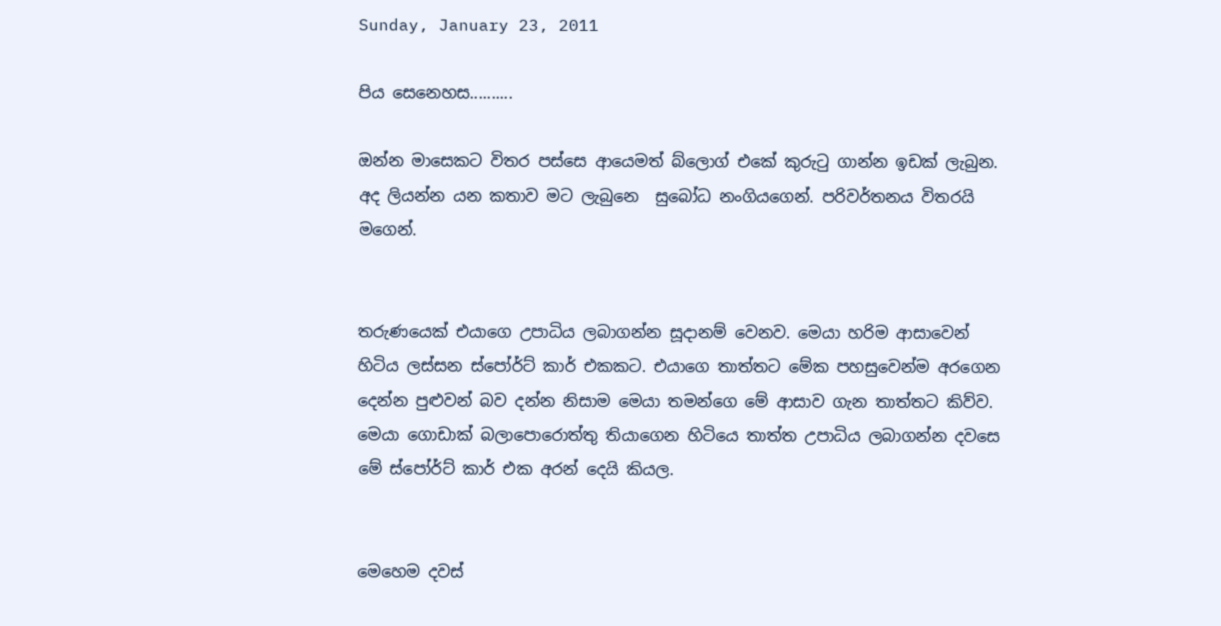Sunday, January 23, 2011

පිය සෙනෙහස..........

ඔන්න මාසෙකට විතර පස්සෙ ආයෙමත් බ්ලොග් එකේ කුරුටු ගාන්න ඉඩක් ලැබුන. අද ලියන්න යන කතාව මට ලැබුනෙ  සුබෝධ නංගියගෙන්. පරිවර්තනය විතරයි මගෙන්.


තරුණයෙක් එයාගෙ උපාධිය ලබාගන්න සූදානම් වෙනව. මෙයා හරිම ආසාවෙන් හිටිය ලස්සන ස්පෝර්ට් කාර් එකකට. එයාගෙ තාත්තට මේක පහසුවෙන්ම අරගෙන දෙන්න පුළුවන් බව දන්න නිසාම මෙයා තමන්ගෙ මේ ආසාව ගැන තාත්තට කිව්ව. මෙයා ගොඩාක් බලාපොරොත්තු තියාගෙන හිටියෙ තාත්ත උපාධිය ලබාගන්න දවසෙ මේ ස්පෝර්ට් කාර් එක අරන් දෙයි කියල.


මෙහෙම දවස්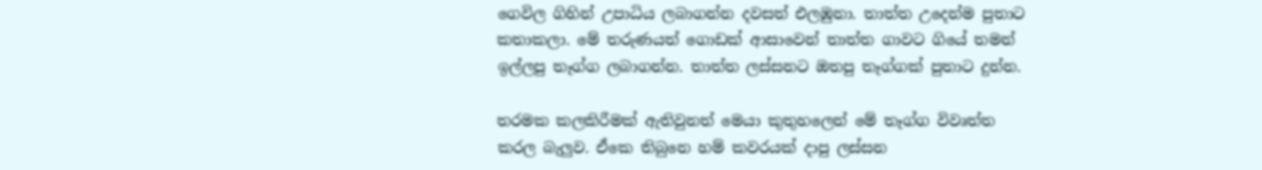ගෙවිල ගිහින් උපාධිය ලබාගන්න දවසත් එලඹුනා. තාත්ත උදෙන්ම පුතාට කතාකලා. මේ තරුණයත් ගොඩක් ආසාවෙන් තාත්ත ගාවට ගියේ තමන් ඉල්ලපු තෑග්ග ලබාගන්න. තාත්ත ලස්සනට ඔතපු තෑග්ගක් පුතාට දුන්න.

තරමක කලකිරීමක් ඇතිවුනත් මෙයා කුතුහලෙන් මේ තෑග්ග විවෘත්ත කරල බැලුව. ඒකෙ තිබුනෙ හම් කවරයක් දාපු ලස්සන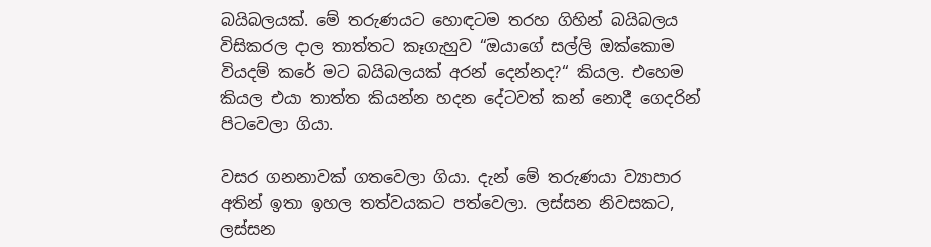බයිබලයක්. මේ තරුණයට හොඳටම තරහ ගිහින් බයිබලය විසිකරල දාල තාත්තට කෑගැහුව “ඔයාගේ සල්ලි ඔක්කොම වියදම් කරේ මට බයිබලයක් අරන් දෙන්නද?“ කියල. එහෙම කියල එයා තාත්ත කියන්න හදන දේටවත් කන් නොදී ගෙදරින් පිටවෙලා ගියා.

වසර ගනනාවක් ගතවෙලා ගියා. දැන් මේ තරුණයා ව්‍යාපාර අතින් ඉතා ඉහල තත්වයකට පත්වෙලා. ලස්සන නිවසකට, ලස්සන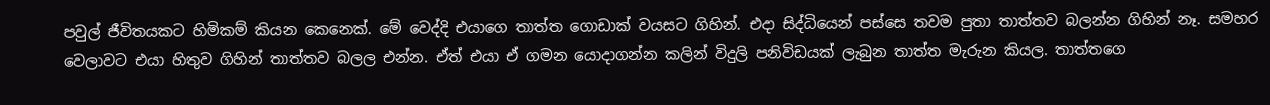පවුල් ජීවිතයකට හිමිකම් කියන කෙනෙක්. මේ වෙද්දි එයාගෙ තාත්ත ගොඩාක් වයසට ගිහින්. එදා සිද්ධියෙන් පස්සෙ තවම පුතා තාත්තව බලන්න ගිහින් නෑ. සමහර වෙලාවට එයා හිතුව ගිහින් තාත්තව බලල එන්න. ඒත් එයා ඒ ගමන යොදාගන්න කලින් විදුලි පනිවිඩයක් ලැබුන තාත්ත මැරුන කියල. තාත්තගෙ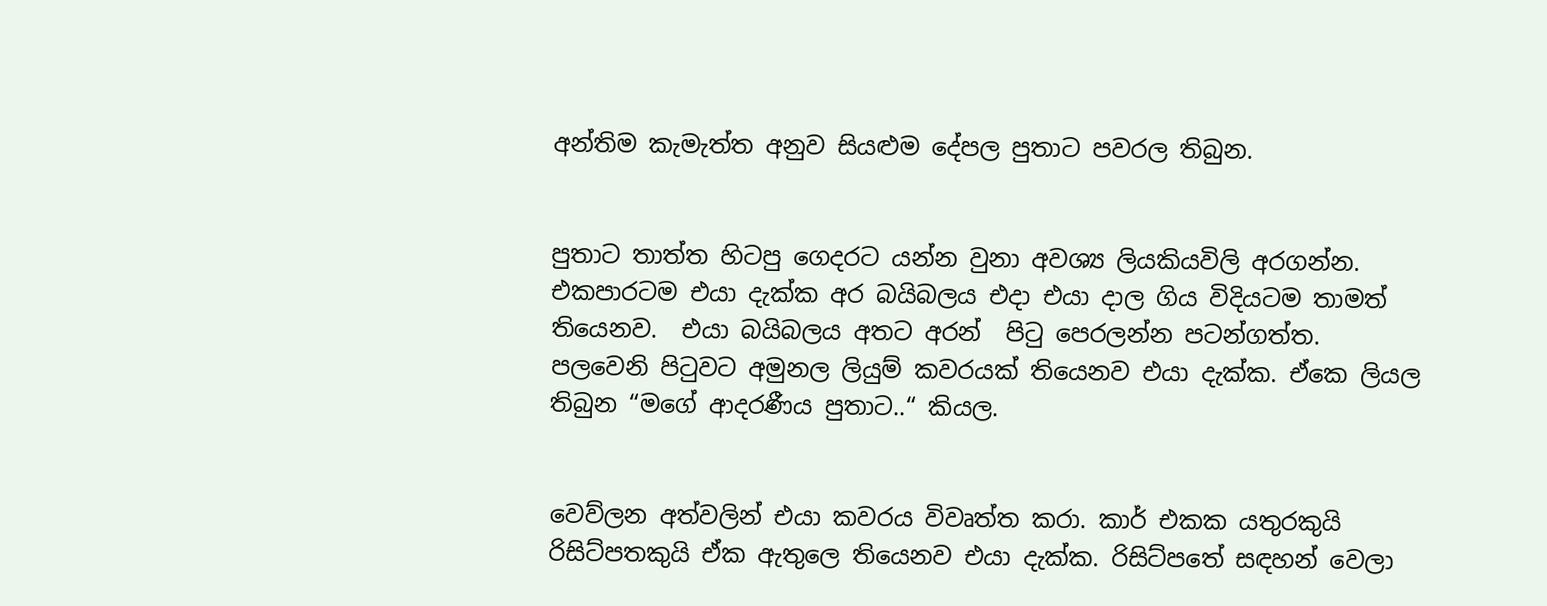අන්තිම කැමැත්ත අනුව සියළුම දේපල පුතාට පවරල තිබුන.


පුතාට තාත්ත හිටපු ගෙදරට යන්න වුනා අවශ්‍ය ලියකියවිලි අරගන්න. එකපාරටම එයා දැක්ක අර බයිබලය එදා එයා දාල ගිය විදියටම තාමත් තියෙනව.  එයා බයිබලය අතට අරන්  පිටු පෙරලන්න පටන්ගත්ත.
පලවෙනි පිටුවට අමුනල ලියුම් කවරයක් තියෙනව එයා දැක්ක. ඒකෙ ලියල තිබුන “මගේ ආදරණීය පුතාට..“ කියල.


වෙව්ලන අත්වලින් එයා කවරය විවෘත්ත කරා. කාර් එකක යතුරකුයි රිසිට්පතකුයි ඒක ඇතුලෙ තියෙනව එයා දැක්ක. රිසිට්ප‍තේ සඳහන් වෙලා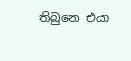තිබුනෙ එයා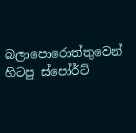බලාපොරොත්තුවෙන් හිටපු ස්පෝර්ට්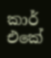කාර් එකේ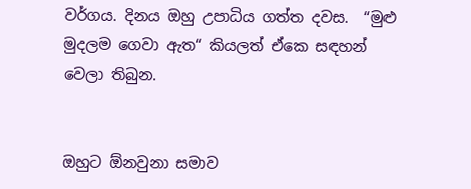වර්ගය. දිනය ඔහු උපාධිය ගත්ත දවස.  “මුළු මුදලම ගෙවා ඇත“ කියලත් ඒකෙ සඳහන් වෙලා තිබුන.


ඔහුට ඕනවුනා සමාව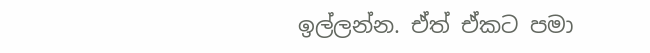ඉල්ලන්න. ඒත් ඒකට පමා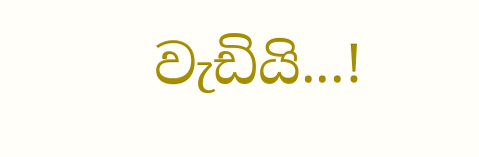වැඩියි...!